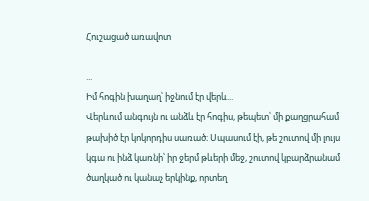Հուշացած առավոտ

...
Իմ հոգին խաղաղ՝ իջնում էր վերև...
Վերևում անգույն ու անձև էր հոգիս, թեպետ՝ մի քաղցրահամ թախիծ էր կոկորդիս սառած։ Սպասում էի, թե շուտով մի լույս կգա ու ինձ կառնի՝ իր ջերմ թևերի մեջ, շուտով կբարձրանամ ծաղկած ու կանաչ երկինք, որտեղ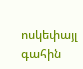ոսկեփայլ գահին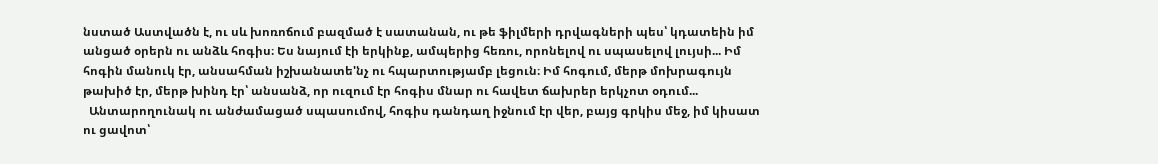նստած Աստվածն է, ու սև խոռոճում բազմած է սատանան, ու թե ֆիլմերի դրվագների պես՝ կդատեին իմ անցած օրերն ու անձև հոգիս։ Ես նայում էի երկինք, ամպերից հեռու, որոնելով ու սպասելով լույսի... Իմ հոգին մանուկ էր, անսահման իշխանատե'նչ ու հպարտությամբ լեցուն։ Իմ հոգում, մերթ մոխրագույն թախիծ էր, մերթ խինդ էր՝ անսանձ, որ ուզում էր հոգիս մնար ու հավետ ճախրեր երկչոտ օդում...
  Անտարողունակ ու անժամացած սպասումով, հոգիս դանդաղ իջնում էր վեր, բայց գրկիս մեջ, իմ կիսատ ու ցավոտ՝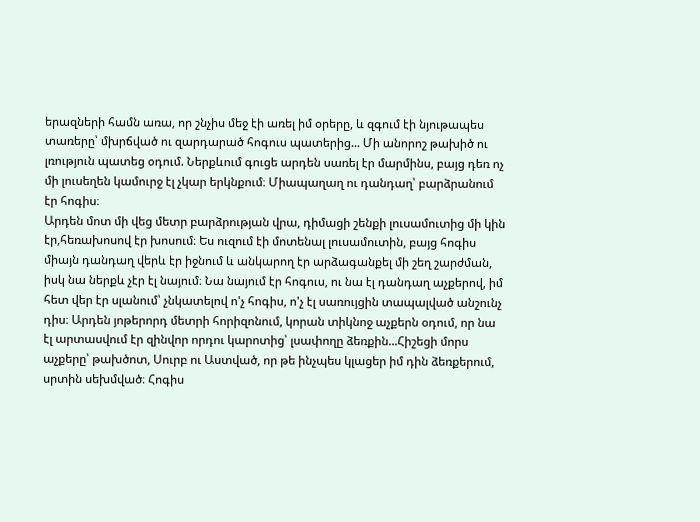երազների համն առա, որ շնչիս մեջ էի առել իմ օրերը, և զգում էի նյութապես տառերը՝ մխրճված ու զարդարած հոգուս պատերից... Մի անորոշ թախիծ ու լռություն պատեց օդում. Ներքևում գուցե արդեն սառել էր մարմինս, բայց դեռ ոչ մի լուսեղեն կամուրջ էլ չկար երկնքում։ Միապաղաղ ու դանդաղ՝ բարձրանում էր հոգիս։
Արդեն մոտ մի վեց մետր բարձրության վրա, դիմացի շենքի լուսամուտից մի կին էր,հեռախոսով էր խոսում։ Ես ուզում էի մոտենալ լուսամուտին, բայց հոգիս միայն դանդաղ վերև էր իջնում և անկարող էր արձագանքել մի շեղ շարժման, իսկ նա ներքև չէր էլ նայում։ Նա նայում էր հոգուս, ու նա էլ դանդաղ աչքերով, իմ հետ վեր էր սլանում՝ չնկատելով ո'չ հոգիս, ո'չ էլ սառույցին տապալված անշունչ դիս։ Արդեն յոթերորդ մետրի հորիզոնում, կորան տիկնոջ աչքերն օդում, որ նա էլ արտասվում էր զինվոր որդու կարոտից՝ լսափողը ձեռքին...Հիշեցի մորս աչքերը՝ թախծոտ, Սուրբ ու Աստված, որ թե ինչպես կլացեր իմ դին ձեռքերում, սրտին սեխմված։ Հոգիս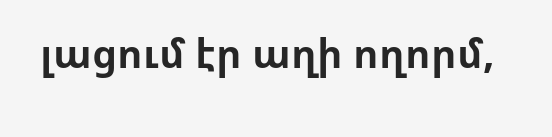լացում էր աղի ողորմ,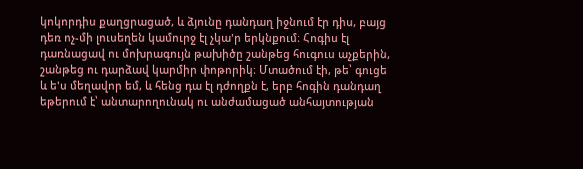կոկորդիս քաղցրացած, և ձյունը դանդաղ իջնում էր դիս, բայց դեռ ոչ-մի լուսեղեն կամուրջ էլ չկա'ր երկնքում։ Հոգիս էլ դառնացավ ու մոխրագույն թախիծը շանթեց հուգուս աչքերին, շանթեց ու դարձավ կարմիր փոթորիկ։ Մտածում էի, թե՝ գուցե և ե'ս մեղավոր եմ, և հենց դա էլ դժողքն է, երբ հոգին դանդաղ եթերում է՝ անտարողունակ ու անժամացած անհայտության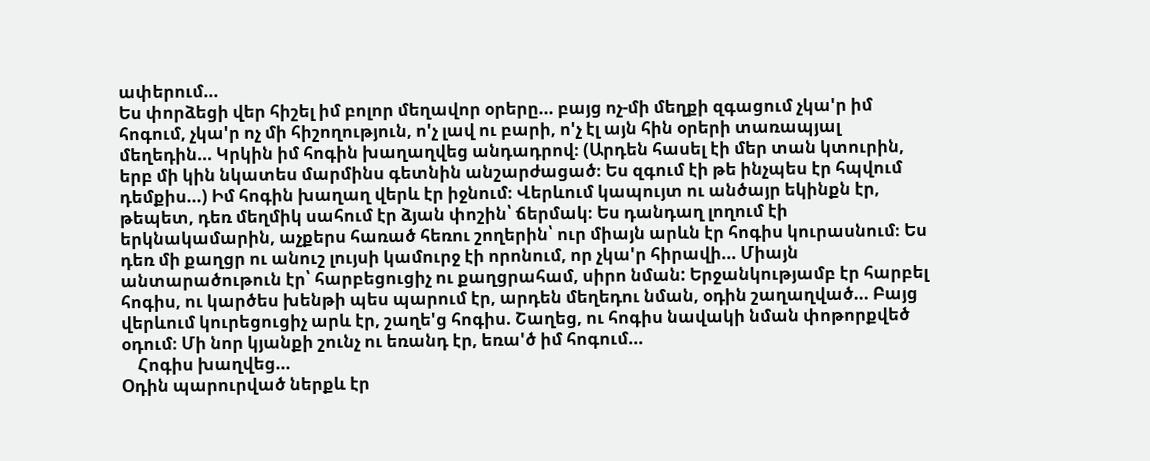ափերում...
Ես փորձեցի վեր հիշել իմ բոլոր մեղավոր օրերը... բայց ոչ-մի մեղքի զգացում չկա'ր իմ հոգում, չկա'ր ոչ մի հիշողություն, ո'չ լավ ու բարի, ո'չ էլ այն հին օրերի տառապյալ մեղեդին... Կրկին իմ հոգին խաղաղվեց անդադրով։ (Արդեն հասել էի մեր տան կտուրին, երբ մի կին նկատես մարմինս գետնին անշարժացած։ Ես զգում էի թե ինչպես էր հպվում դեմքիս...) Իմ հոգին խաղաղ վերև էր իջնում։ Վերևում կապույտ ու անծայր եկինքն էր, թեպետ, դեռ մեղմիկ սահում էր ձյան փոշին՝ ճերմակ։ Ես դանդաղ լողում էի երկնակամարին, աչքերս հառած հեռու շողերին՝ ուր միայն արևն էր հոգիս կուրասնում։ Ես դեռ մի քաղցր ու անուշ լույսի կամուրջ էի որոնում, որ չկա'ր հիրավի... Միայն անտարածութուն էր՝ հարբեցուցիչ ու քաղցրահամ, սիրո նման: Երջանկությամբ էր հարբել հոգիս, ու կարծես խենթի պես պարում էր, արդեն մեղեդու նման, օդին շաղաղված... Բայց վերևում կուրեցուցիչ արև էր, շաղե'ց հոգիս. Շաղեց, ու հոգիս նավակի նման փոթորքվեծ օդում։ Մի նոր կյանքի շունչ ու եռանդ էր, եռա'ծ իմ հոգում...
    Հոգիս խաղվեց...
Օդին պարուրված ներքև էր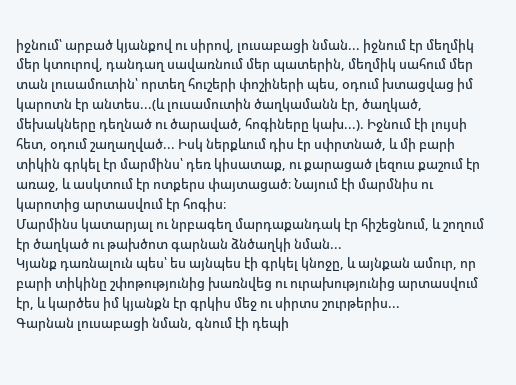իջնում՝ արբած կյանքով ու սիրով, լուսաբացի նման... իջնում էր մեղմիկ մեր կտուրով, դանդաղ սավառնում մեր պատերին, մեղմիկ սահում մեր տան լուսամուտին՝ որտեղ հուշերի փոշիների պես, օդում խտացվաց իմ կարոտն էր անտես...(և լուսամուտին ծաղկամանն էր, ծաղկած, մեխակները դեղնած ու ծարաված, հոգիները կախ...). Իջնում էի լույսի հետ, օդում շաղաղված... Իսկ ներքևում դիս էր սփրտնած, և մի բարի տիկին գրկել էր մարմինս՝ դեռ կիսատաք, ու քարացած լեզուս քաշում էր առաջ, և ասկտում էր ոտքերս փայտացած։ Նայում էի մարմնիս ու կարոտից արտասվում էր հոգիս։
Մարմինս կատարյալ ու նրբագեղ մարդաքանդակ էր հիշեցնում, և շողում էր ծաղկած ու թախծոտ գարնան ձնծաղկի նման...
Կյանք դառնալուն պես՝ ես այնպես էի գրկել կնոջը, և այնքան ամուր, որ բարի տիկինը շփոթությունից խառնվեց ու ուրախությունից արտասվում էր, և կարծես իմ կյանքն էր գրկիս մեջ ու սիրտս շուրթերիս...
Գարնան լուսաբացի նման, գնում էի դեպի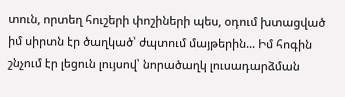տուն, որտեղ հուշերի փոշիների պես, օդում խտացված իմ սիրտն էր ծաղկած՝ ժպտում մայթերին... Իմ հոգին շնչում էր լեցուն լույսով՝ նորածաղկ լուսադարձման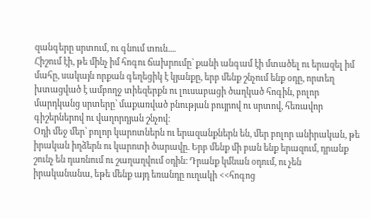զանգերը սրտում, ու գնում տուն....
Հիշում էի, թե մինչ իմ հոգու ճախրումը՝ քանի անգամ էի մտածել ու երազել իմ մահը, սակայն որքան գեղեցիկ է կյանքը, երբ մենք շնչում ենք օդը, որտեղ խտացված է ամբողջ տիեզերքն ու լուսաբացի ծաղկած հոգին, բոլոր մարդկանց սրտերը՝ մաքառված բնության բույրով ու սրտով, հեռավոր գիշերներով ու վաղորդյան շնչով։
Օդի մեջ մեր՝ բոլոր կարոտներն ու երազանքներն են, մեր բոլոր անիրական, թե իրական իղձերն ու կարոտի ծարավը. Երբ մենք մի բան ենք երազում, դրանք շունչ են դառնում ու շաղաղվում օդին։ Դրանք կմնան օդում, ու չեն իրականանա, եթե մենք այդ եռանդը ուղակի <<հոգոց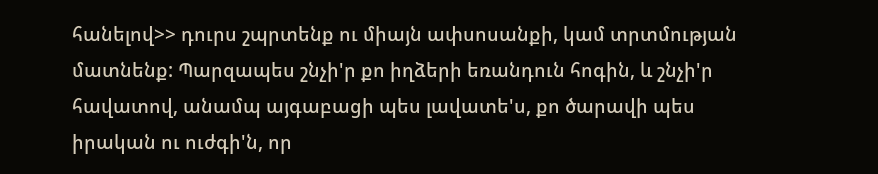հանելով>> դուրս շպրտենք ու միայն ափսոսանքի, կամ տրտմության մատնենք: Պարզապես շնչի'ր քո իղձերի եռանդուն հոգին, և շնչի'ր հավատով, անամպ այգաբացի պես լավատե'ս, քո ծարավի պես իրական ու ուժգի'ն, որ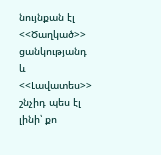նույնքան էլ <<Ծաղկած>> ցանկությանդ և <<Լավատես>> շնչիդ պես էլ լինի՝ քո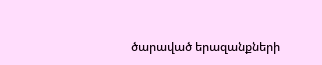ծարաված երազանքների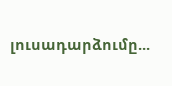լուսադարձումը...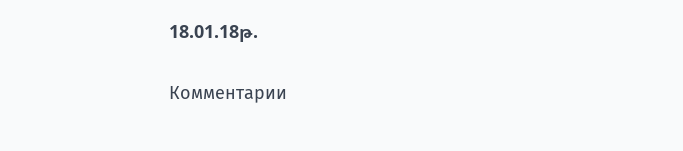18.01.18թ.

Комментарии